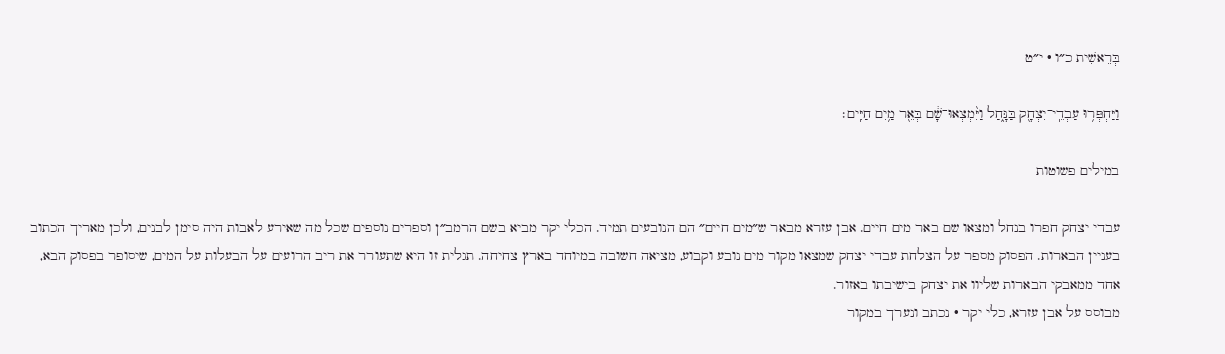בְּרֵאשִׁית כ״ו · י״ט

וַיַּחְפְּר֥וּ עַבְדֵֽי־יִצְחָ֖ק בַּנָּ֑חַל וַיִּ֨מְצְאוּ־שָׁ֔ם בְּאֵ֖ר מַ֥יִם חַיִּֽים׃

במילים פשוטות

עבדי יצחק חפרו בנחל ומצאו שם באר מים חיים. אבן עזרא מבאר ש״מים חיים״ הם הנובעים תמיד. הכלי יקר מביא בשם הרמב״ן וספרים נוספים שכל מה שאירע לאבות היה סימן לבנים, ולכן מאריך הכתוב בעניין הבארות. הפסוק מספר על הצלחת עבדי יצחק שמצאו מקור מים נובע וקבוע, מציאה חשובה במיוחד בארץ צחיחה. תגלית זו היא שתעורר את ריב הרועים על הבעלות על המים, שיסופר בפסוק הבא, אחד ממאבקי הבארות שליוו את יצחק בישיבתו באזור.
מבוסס על אבן עזרא, כלי יקר · נכתב ונערך במקור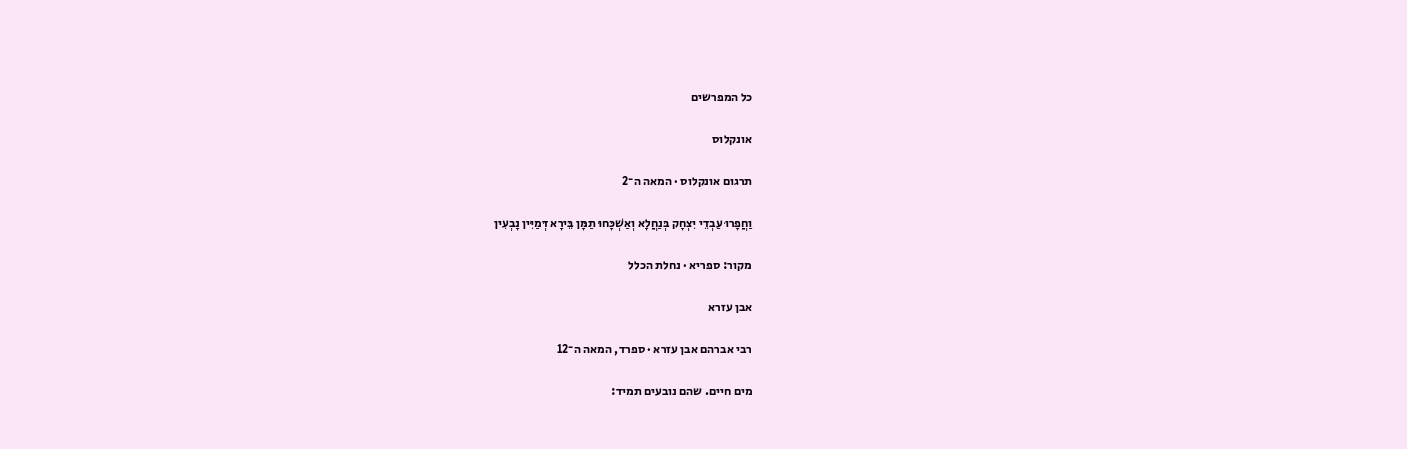כל המפרשים

אונקלוס

תרגום אונקלוס · המאה ה־2

וַחֲפָרוּ עַבְדֵי יִצְחָק בְּנַחֲלָא וְאַשְׁכָּחוּ תַמָּן בֵּירָא דְּמַיִּין נָבְעִין

מקור: ספריא · נחלת הכלל

אבן עזרא

רבי אברהם אבן עזרא · ספרד, המאה ה־12

מים חיים. שהם נובעים תמיד: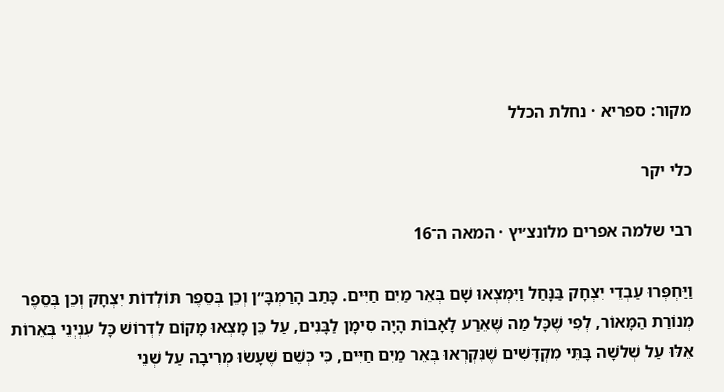מקור: ספריא · נחלת הכלל

כלי יקר

רבי שלמה אפרים מלונצ׳יץ · המאה ה־16

וַיַּחְפְּרוּ עַבְדֵי יִצְחָק בַּנָּחַל וַיִּמְצְאוּ שָׁם בְּאֵר מַיִם חַיִּים. כָּתַב הָרַמְבָּ״ן וְכֵן בְּסֵפֶר תּוֹלְדוֹת יִצְחָק וְכֵן בְּסֵפֶר מְנוֹרַת הַמָּאוֹר, לְפִי שֶׁכָּל מַה שֶּׁאֵרַע לָאָבוֹת הָיָה סִימָן לַבָּנִים, עַל כֵּן מָצְאוּ מָקוֹם לִדְרוֹשׁ כָּל עִנְיְנֵי בְּאֵרוֹת אֵלּוּ עַל שְׁלֹשָׁה בָּתֵּי מִקְדָּשִׁים שֶׁנִּקְרְאוּ בְּאֵר מַיִם חַיִּים, כִּי כְּשֵׁם שֶׁעָשׂוּ מְרִיבָה עַל שְׁנֵי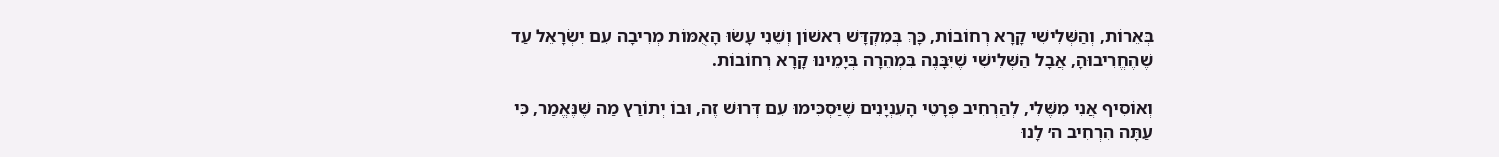בְּאֵרוֹת, וְהַשְּׁלִישִׁי קָרָא רְחוֹבוֹת, כָּךְ בְּמִקְדָּשׁ רִאשׁוֹן וְשֵׁנִי עָשׂוּ הָאֻמּוֹת מְרִיבָה עִם יִשְׂרָאֵל עַד שֶׁהֶחֱרִיבוּהָ, אֲבָל הַשְּׁלִישִׁי שֶׁיִּבָּנֶה בִּמְהֵרָה בְּיָמֵינוּ קָרָא רְחוֹבוֹת.

וְאוֹסִיף אֲנִי מִשֶּׁלִי, לְהַרְחִיב פְּרָטֵי הָעִנְיָנִים שֶׁיַּסְכִּימוּ עִם דְּרוּשׁ זֶה, וּבוֹ יְתוֹרַץ מַה שֶּׁנֶּאֱמַר, כִּי עַתָּה הִרְחִיב ה׳ לָנוּ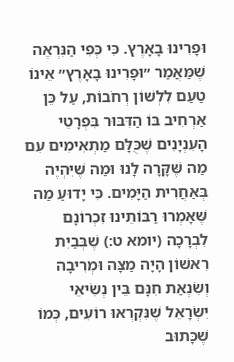וּפָרִינוּ בָאָרֶץ. כִּי כְּפִי הַנִּרְאֶה שֶׁמַּאֲמַר ״וּפָרִינוּ בָאָרֶץ״ אֵינוֹ טַעַם לִלְשׁוֹן רְחֹבוֹת, עַל כֵּן אַרְחִיב בּוֹ הַדִּבּוּר בִּפְרָטֵי הָעִנְיָנִים שֶׁכֻּלָּם מַתְאִימִים עִם מַה שֶּׁקָּרָה לָנוּ וּמַה שֶּׁיִּהְיֶה בְּאַחֲרִית הַיָּמִים. כִּי יָדוּעַ מַה שֶּׁאָמְרוּ רַבּוֹתֵינוּ זִכְרוֹנָם לִבְרָכָה (יומא ט:) שֶׁבְּבַיִת רִאשׁוֹן הָיָה מַצָּה וּמְרִיבָה וְשִׂנְאַת חִנָּם בֵּין נְשִׂיאֵי יִשְׂרָאֵל שֶׁנִּקְרְאוּ רוֹעִים, כְּמוֹ שֶׁכָּתוּב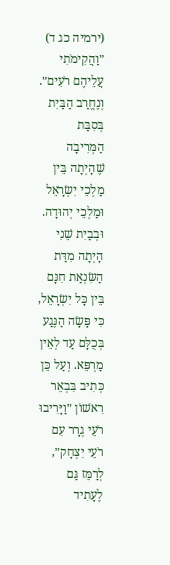(ירמיה כג ד) ״וַהֲקִימֹתִי עֲלֵיהֶם רֹעִים״. וְנֶחֱרַב הַבַּיִת בְּסִבַּת הַמְּרִיבָה שֶׁהָיְתָה בֵּין מַלְכֵי יִשְׂרָאֵל וּמַלְכֵי יְהוּדָה. וּבְבַיִת שֵׁנִי הָיְתָה מִדַּת הַשִּׂנְאַת חִנָּם בֵּין כָּל יִשְׂרָאֵל, כִּי פָּשָׂה הַנֶּגַע בְּכֻלָּם עַד לְאֵין מַרְפֵּא. וְעַל כֵּן כְּתִיב בִּבְאֵר רִאשׁוֹן ״וַיָּרִיבוּ רֹעֵי גְרָר עִם רֹעֵי יִצְחָק״, לְרַמֵּז גַּם לֶעָתִיד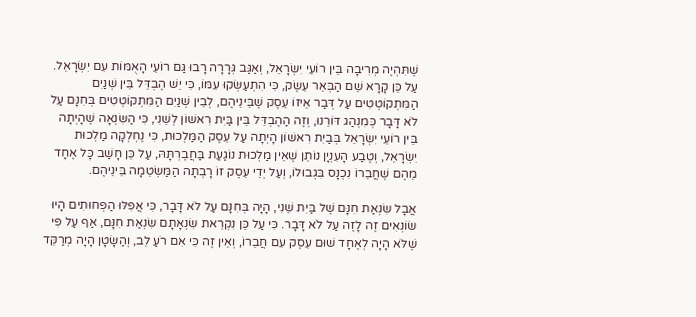שֶׁתִּהְיֶה מְרִיבָה בֵּין רוֹעֵי יִשְׂרָאֵל, וְאַגַּב גְּרָרָה רָבוּ גַּם רוֹעֵי הָאֻמּוֹת עִם יִשְׂרָאֵל. עַל כֵּן קָרָא שֵׁם הַבְּאֵר עֵשֶׂק, כִּי הִתְעַשְּׂקוּ עִמּוֹ, כִּי יֵשׁ הֶבְדֵּל בֵּין שְׁנַיִם הַמִּתְקוֹטְטִים עַל דְּבַר אֵיזוֹ עֵסֶק שֶׁבֵּינֵיהֶם, לְבֵין שְׁנַיִם הַמִּתְקוֹטְטִים בְּחִנָּם עַל לֹא דָּבָר כְּמִנְהַג דּוֹרֵנוּ, וְזֶה הַהֶבְדֵּל בֵּין בַּיִת רִאשׁוֹן לְשֵׁנִי, כִּי הַשִּׂנְאָה שֶׁהָיְתָה בֵּין רוֹעֵי יִשְׂרָאֵל בְּבַיִת רִאשׁוֹן הָיְתָה עַל עֵסֶק הַמַּלְכוּת, כִּי נֶחְלְקָה מַלְכוּת יִשְׂרָאֵל, וְטֶבַע הָעִנְיָן נוֹתֵן שֶׁאֵין מַלְכוּת נוֹגַעַת בַּחֲבֶרְתָּהּ, עַל כֵּן חָשַׁב כָּל אֶחָד מֵהֶם שֶׁחֲבֵרוֹ נִכְנָס בִּגְבוּלוֹ, וְעַל יְדֵי עֵסֶק זוֹ רָבְתָה הַמַּשְׂטֵמָה בֵּינֵיהֶם.

אֲבָל שִׂנְאַת חִנָּם שֶׁל בַּיִת שֵׁנִי, הָיָה בְּחִנָּם עַל לֹא דָּבָר, כִּי אֲפִלּוּ הַפְּחוּתִים הָיוּ שׂוֹנְאִים זֶה לָזֶה עַל לֹא דָּבָר. כִּי עַל כֵּן נִקְרֵאת שִׂנְאָתָם שִׂנְאַת חִנָּם, אַף עַל פִּי שֶׁלֹּא הָיָה לְאֶחָד שׁוּם עֵסֶק עִם חֲבֵרוֹ, וְאֵין זֶה כִּי אִם רֹעַ לֵב, וְהַשָּׂטָן הָיָה מְרַקֵּד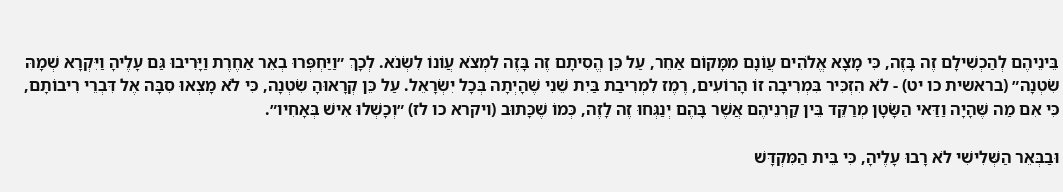בֵּינֵיהֶם לְהַכְשִׁילָם זֶה בָּזֶה, כִּי מָצָא אֱלֹהִים עֲוֹנָם מִמָּקוֹם אַחֵר, עַל כֵּן הֱסִיתָם זֶה בָּזֶה לִמְצֹא עֲוֹנוֹ לִשְׂנֹא. לְכָךְ ״וַיַּחְפְּרוּ בְאֵר אַחֶרֶת וַיָּרִיבוּ גַּם עָלֶיהָ וַיִּקְרָא שְׁמָהּ שִׂטְנָה״ (בראשית כו יט) - לֹא הִזְכִּיר בִּמְרִיבָה זוֹ הָרוֹעִים, רֶמֶז לִמְרִיבַת בַּיִת שֵׁנִי שֶׁהָיְתָה בְּכָל יִשְׂרָאֵל. עַל כֵּן קְרָאוּהָ שִׂטְנָה, כִּי לֹא מָצְאוּ סִבָּה אֶל דִּבְרֵי רִיבוֹתָם, כִּי אִם מַה שֶּׁהָיָה וַדַּאי הַשָּׂטָן מְרַקֵּד בֵּין קַרְנֵיהֶם אֲשֶׁר בָּהֶם יְנַגְּחוּ זֶה לָזֶה, כְּמוֹ שֶׁכָּתוּב (ויקרא כו לז) ״וְכָשְׁלוּ אִישׁ בְּאָחִיו״.

וּבַבְּאֵר הַשְּׁלִישִׁי לֹא רָבוּ עָלֶיהָ, כִּי בֵּית הַמִּקְדָּשׁ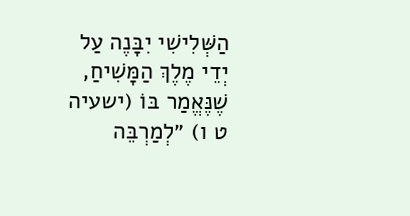הַשְּׁלִישִׁי יִבָּנֶה עַל יְדֵי מֶלֶךְ הַמָּשִׁיחַ, שֶׁנֶּאֱמַר בּוֹ (ישעיה ט ו) ״לְמַרְבֵּה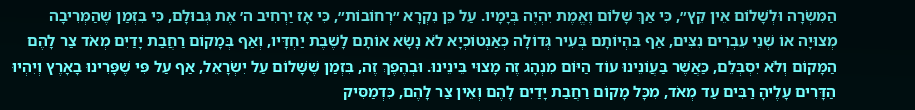הַמִּשְׂרָה וּלְשָׁלוֹם אֵין קֵץ״, כִּי אַךְ שָׁלוֹם וֶאֱמֶת יִהְיֶה בְּיָמָיו. עַל כֵּן נִקְרָא ״רְחוֹבוֹת״, כִּי אָז יַרְחִיב ה׳ אֶת גְּבוּלָם, כִּי בִּזְמַן שֶׁהַמְּרִיבָה מְצוּיָה אוֹ שְׁנֵי עִבְרִים נִצִּים, אַף בִּהְיוֹתָם בְּעִיר גְּדוֹלָה כְּאַנְטוֹכְיָא לֹא נָשָׂא אוֹתָם לָשֶׁבֶת יַחְדָּיו, וְאַף בְּמָקוֹם רַחֲבַת יָדַיִם מְאֹד צַר לָהֶם הַמָּקוֹם וְלֹא יִסְבְּלֵם, כַּאֲשֶׁר בַּעֲוֹנֵינוּ עוֹד הַיּוֹם מִנְהָג זֶה מָצוּי בֵּינֵינוּ. וּבְהֶפֶךְ זֶה, בִּזְמַן שֶׁשָּׁלוֹם עַל יִשְׂרָאֵל, אַף עַל פִּי שֶׁפָּרִינוּ בָאָרֶץ וְיִהְיוּ הַדָּרִים עָלֶיהָ רַבִּים עַד מְאֹד, מִכָּל מָקוֹם רַחֲבַת יָדַיִם לָהֶם וְאֵין צַר לָהֶם, כִּדְמַסִּיק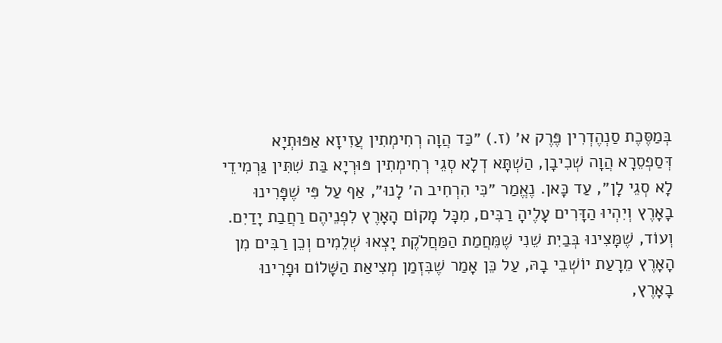בְּמַסֶּכֶת סַנְהֶדְרִין פֶּרֶק א׳ (ז.) ״כַּד הֲוָה רְחִימְתִין עֲזִיזָא אַפּוּתְיָא דְּסַפְסֵרָא הֲוָה שְׁכִיבָן, הַשְׁתָּא דְלָא סְגֵי רְחִימְתִין פּוּרְיָא בַּת שִׁתִּין גַּרְמִידֵי לָא סְגֵי לָן״, עַד כָּאן. נֶאֱמַר ״כִּי הִרְחִיב ה׳ לָנוּ״, אַף עַל פִּי שֶׁפָּרִינוּ בָאָרֶץ וְיִהְיוּ הַדָּרִים עָלֶיהָ רַבִּים, מִכָּל מָקוֹם הָאָרֶץ לִפְנֵיהֶם רַחֲבַת יָדַיִם. וְעוֹד, שֶׁמָּצִינוּ בְּבַיִת שֵׁנִי שֶׁמֵּחֲמַת הַמַּחֲלֹקֶת יָצְאוּ שְׁלֵמִים וְכֵן רַבִּים מִן הָאָרֶץ מֵרָעַת יוֹשְׁבֵי בָהּ, עַל כֵּן אָמַר שֶׁבִּזְמַן מְצִיאַת הַשָּׁלוֹם וּפָרִינוּ בָאָרֶץ,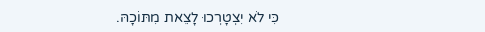כִּי לֹא יִצְטָרְכוּ לָצֵאת מִתּוֹכָהּ.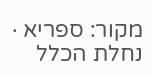מקור: ספריא · נחלת הכלל